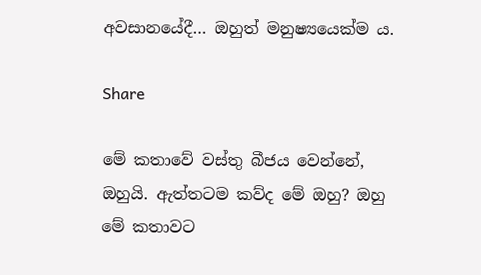අවසානයේදී… ඔහුත් මනුෂ්‍යයෙක්ම ය.

Share

මේ කතාවේ වස්තු බීජය වෙන්නේ, ඔහුයි. ඇත්තටම කව්ද මේ ඔහු? ඔහු මේ කතාවට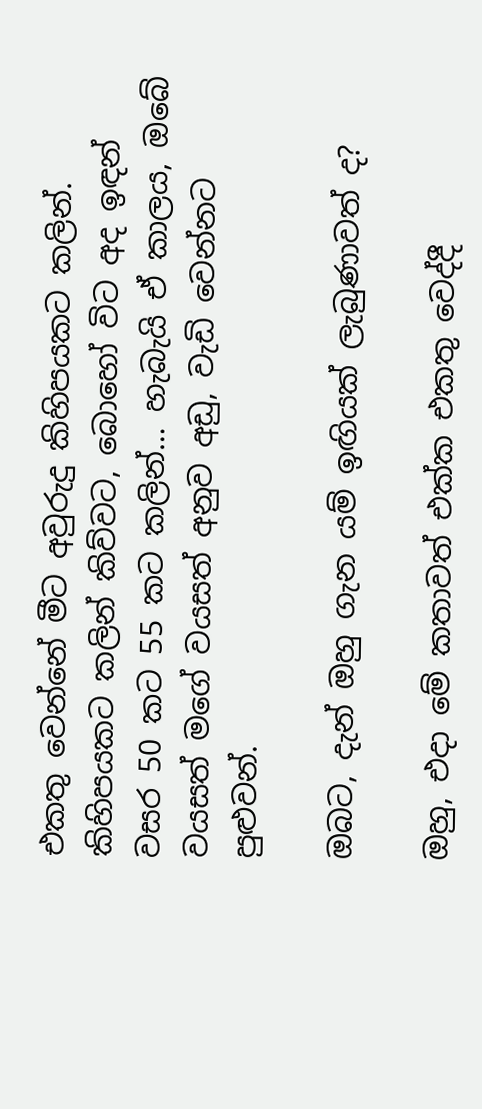එකතු වෙන්නේ මීට අවුරුදු කිහිපයකට කලින්. කිහිපයකට කලින් කිව්වට, බොහෝ විට අද ඉඳන් වසර 50 කට 55 කට කලින්… හැබැයි ඒ කාලය, ඔබේ වයසත් මගේ වයසත් අනුව අඩු, වැඩි වෙන්නට පුළුවන්.

ඔබට, දැන් ඔහු ගැන යම් ඉඟියක් ලැබුණාවත් ද?

ඔහු, එදා මේ කතාවත් එක්ක එකතු වෙද්දී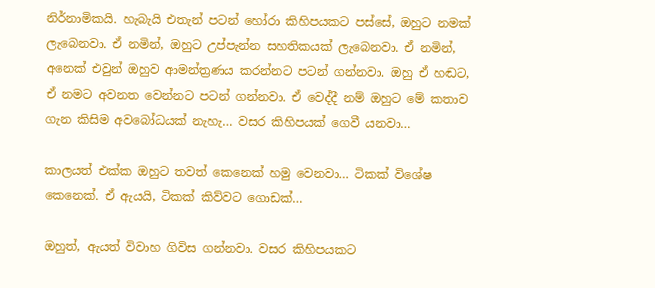නිර්නාමිකයි. හැබැයි එතැන් පටන් හෝරා කිහිපයකට පස්සේ, ඔහුට නමක් ලැබෙනවා. ඒ නමින්, ඔහුට උප්පැන්න සහතිකයක් ලැබෙනවා. ඒ නමින්, අනෙක් එවුන් ඔහුව ආමන්ත්‍රණය කරන්නට පටන් ගන්නවා. ඔහු ඒ හඬට, ඒ නමට අවනත වෙන්නට පටන් ගන්නවා. ඒ වෙද්දී නම් ඔහුට මේ කතාව ගැන කිසිම අවබෝධයක් නැහැ… වසර කිහිපයක් ගෙවී යනවා…

කාලයත් එක්ක ඔහුට තවත් කෙනෙක් හමු වෙනවා… ටිකක් විශේෂ කෙනෙක්. ඒ ඇයයි, ටිකක් කිව්වට ගොඩක්…

ඔහුත්, ඇයත් විවාහ ගිවිස ගන්නවා. වසර කිහිපයකට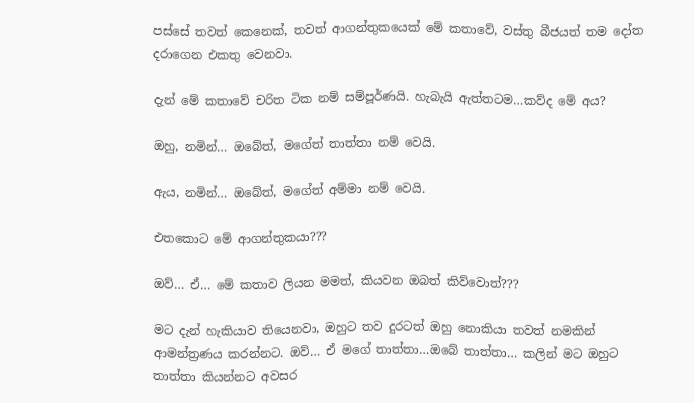පස්සේ තවත් කෙනෙක්, තවත් ආගන්තුකයෙක් මේ කතාවේ, වස්තු බීජයත් තම දෝත දරාගෙන එකතු වෙනවා.

දැන් මේ කතාවේ චරිත ටික නම් සම්පූර්ණයි. හැබැයි ඇත්තටම…කව්ද මේ අය?

ඔහු, නමින්… ඔබේත්, මගේත් තාත්තා නම් වෙයි.

ඇය, නමින්… ඔබේත්, මගේත් අම්මා නම් වෙයි.

එතකොට මේ ආගන්තුකයා???

ඔව්… ඒ… මේ කතාව ලියන මමත්, කියවන ඔබත් කිව්වොත්???

මට දැන් හැකියාව තියෙනවා, ඔහුට තව දුරටත් ඔහු නොකියා තවත් නමකින් ආමන්ත්‍රණය කරන්නට. ඔව්… ඒ මගේ තාත්තා…ඔබේ තාත්තා… කලින් මට ඔහුට තාත්තා කියන්නට අවසර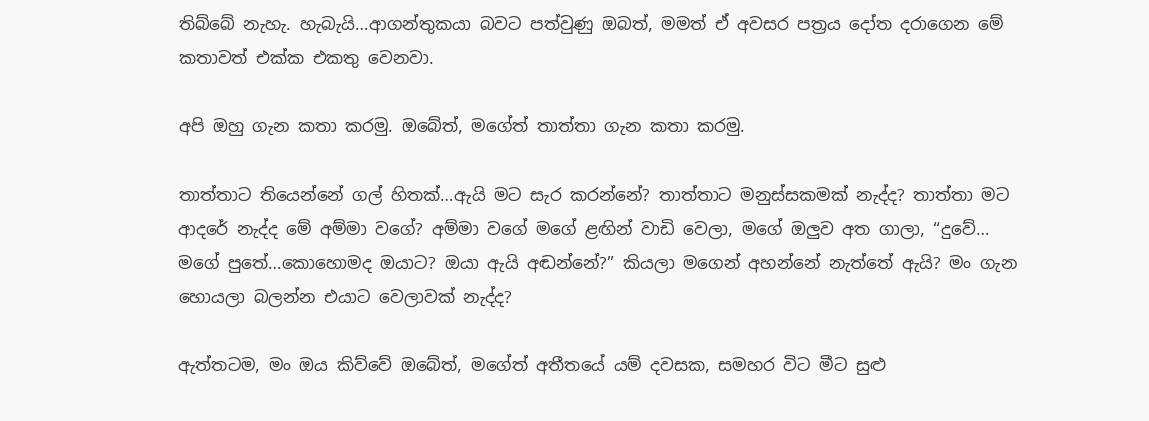තිබ්බේ නැහැ. හැබැයි…ආගන්තුකයා බවට පත්වුණු ඔබත්, මමත් ඒ අවසර පත්‍රය දෝත දරාගෙන මේ කතාවත් එක්ක එකතු වෙනවා.

අපි ඔහු ගැන කතා කරමු. ඔබේත්, මගේත් තාත්තා ගැන කතා කරමු.

තාත්තාට තියෙන්නේ ගල් හිතක්…ඇයි මට සැර කරන්නේ? තාත්තාට මනුස්සකමක් නැද්ද? තාත්තා මට ආදරේ නැද්ද මේ අම්මා වගේ? අම්මා වගේ මගේ ළඟින් වාඩි වෙලා, මගේ ඔලුව අත ගාලා, “දුවේ… මගේ පුතේ…කොහොමද ඔයාට? ඔයා ඇයි අඬන්නේ?” කියලා මගෙන් අහන්නේ නැත්තේ ඇයි? මං ගැන හොයලා බලන්න එයාට වෙලාවක් නැද්ද?

ඇත්තටම, මං ඔය කිව්වේ ඔබේත්, මගේත් අතීතයේ යම් දවසක, සමහර විට මීට සුළු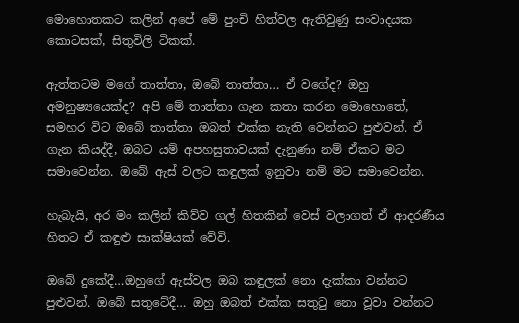මොහොතකට කලින් අපේ මේ පුංචි හිත්වල ඇතිවුණු සංවාදයක කොටසක්, සිතුවිලි ටිකක්.

ඇත්තටම මගේ තාත්තා, ඔබේ තාත්තා… ඒ වගේද? ඔහු අමනුෂ්‍යයෙක්ද? අපි මේ තාත්තා ගැන කතා කරන මොහොතේ, සමහර විට ඔබේ තාත්තා ඔබත් එක්ක නැති වෙන්නට පුළුවන්. ඒ ගැන කියද්දී, ඔබට යම් අපහසුතාවයක් දැනුණා නම් ඒකට මට සමාවෙන්න. ඔබේ ඇස් වලට කඳුලක් ඉනුවා නම් මට සමාවෙන්න.

හැබැයි, අර මං කලින් කිව්ව ගල් හිතකින් වෙස් වලාගත් ඒ ආදරණීය හිතට ඒ කඳුළු සාක්ෂියක් වේවි.

ඔබේ දුකේදී…ඔහුගේ ඇස්වල ඔබ කඳුලක් නො දැක්කා වන්නට පුළුවන්. ඔබේ සතුටේදී… ඔහු ඔබත් එක්ක සතුටු නො වූවා වන්නට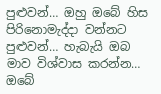පුළුවන්… ඔහු ඔබේ හිස පිරිනොමැද්දා වන්නට පුළුවන්… හැබැයි ඔබ මාව විශ්වාස කරන්න… ඔබේ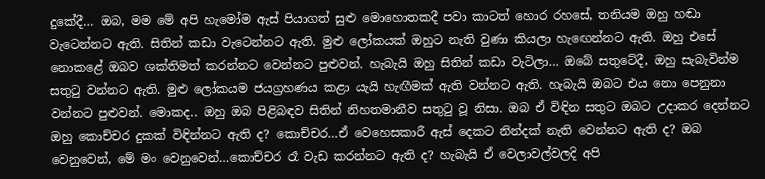දුකේදී… ඔබ, මම මේ අපි හැමෝම ඇස් පියාගත් සුළු මොහොතකදී පවා කාටත් හොර රහසේ, තනියම ඔහු හඬා වැටෙන්නට ඇති. සිතින් කඩා වැටෙන්නට ඇති. මුළු ලෝකයක් ඔහුට නැති වුණා කියලා හැඟෙන්නට ඇති. ඔහු එසේ නොකළේ ඔබව ශක්තිමත් කරන්නට වෙන්නට පුළුවන්. හැබැයි ඔහු සිතින් කඩා වැටිලා… ඔබේ සතුටේදී, ඔහු සැබැවින්ම සතුටු වන්නට ඇති. මුළු ලෝකයම ජයග්‍රහණය කළා යැයි හැඟීමක් ඇති වන්නට ඇති. හැබැයි ඔබට එය නො පෙනුනා වන්නට පුළුවන්. මොකද.. ඔහු ඔබ පිළිබඳව සිතින් නිහතමානීව සතුටු වූ නිසා. ඔබ ඒ විඳින සතුට ඔබට උදාකර දෙන්නට ඔහු කොච්චර දුකක් විඳින්නට ඇති ද? කොච්චර…ඒ වෙහෙසකාරී ඇස් දෙකට නින්දක් නැති වෙන්නට ඇති ද? ඔබ වෙනුවෙන්, මේ මං වෙනුවෙන්…කොච්චර රෑ වැඩ කරන්නට ඇති ද? හැබැයි ඒ වෙලාවල්වලදි අපි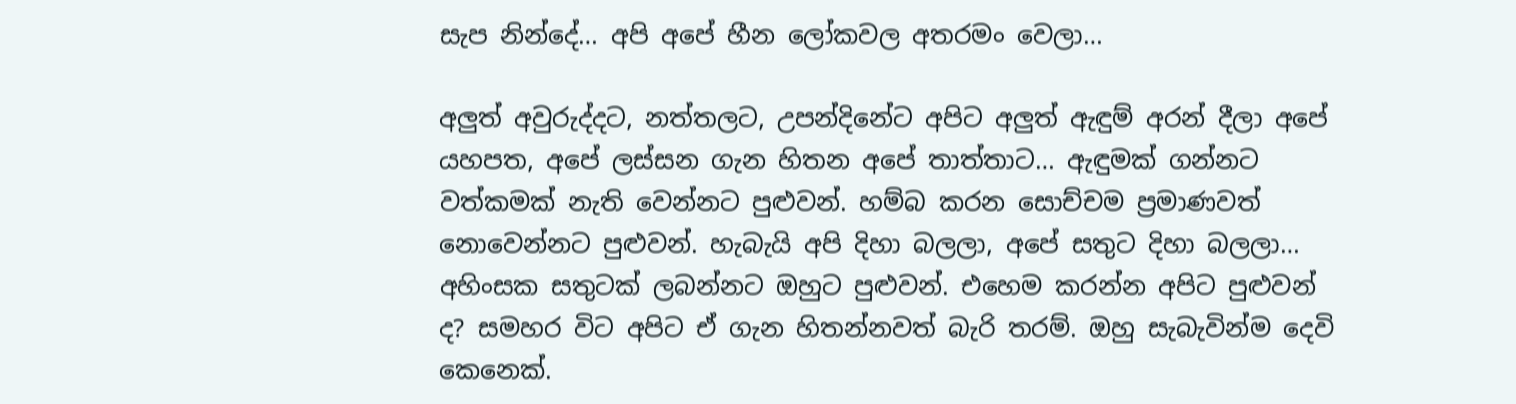සැප නින්දේ… අපි අපේ හීන ලෝකවල අතරමං වෙලා…

අලුත් අවුරුද්දට, නත්තලට, උපන්දිනේට අපිට අලුත් ඇඳුම් අරන් දීලා අපේ යහපත, අපේ ලස්සන ගැන හිතන අපේ තාත්තාට… ඇඳුමක් ගන්නට වත්කමක් නැති වෙන්නට පුළුවන්. හම්බ කරන සොච්චම ප්‍රමාණවත් නොවෙන්නට පුළුවන්. හැබැයි අපි දිහා බලලා, අපේ සතුට දිහා බලලා… අහිංසක සතුටක් ලබන්නට ඔහුට පුළුවන්. එහෙම කරන්න අපිට පුළුවන් ද? සමහර විට අපිට ඒ ගැන හිතන්නවත් බැරි තරම්. ඔහු සැබැවින්ම දෙවි කෙනෙක්.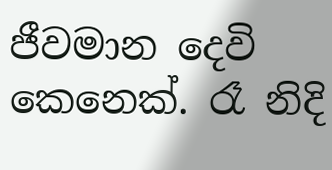ජීවමාන දෙවි කෙනෙක්. රෑ නිදි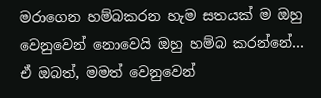මරාගෙන හම්බකරන හැම සතයක් ම ඔහු වෙනුවෙන් නොවෙයි ඔහු හම්බ කරන්නේ… ඒ ඔබත්, මමත් වෙනුවෙන්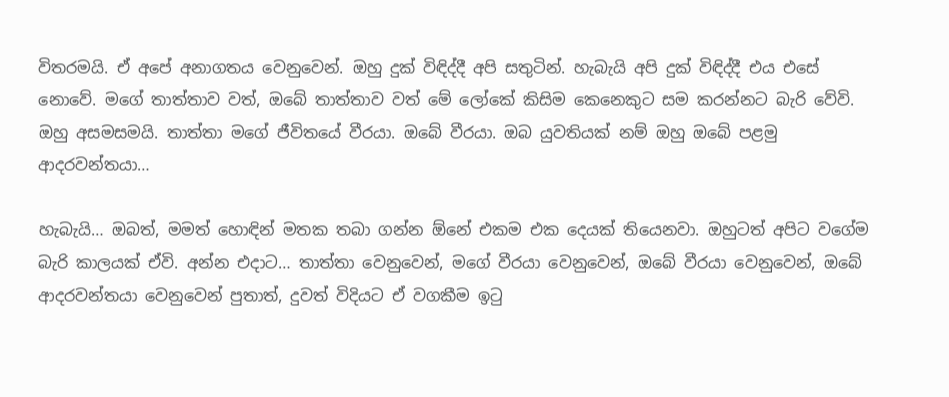විතරමයි. ඒ අපේ අනාගතය වෙනුවෙන්. ඔහු දුක් විඳිද්දී අපි සතුටින්. හැබැයි අපි දුක් විඳිද්දී එය එසේ නොවේ. මගේ තාත්තාව වත්, ඔබේ තාත්තාව වත් මේ ලෝකේ කිසිම කෙනෙකුට සම කරන්නට බැරි වේවි. ඔහු අසමසමයි. තාත්තා මගේ ජීවිතයේ වීරයා. ඔබේ වීරයා. ඔබ යුවතියක් නම් ඔහු ඔබේ පළමු ආදරවන්තයා…

හැබැයි… ඔබත්, මමත් හොඳින් මතක තබා ගන්න ඕනේ එකම එක දෙයක් තියෙනවා. ඔහුටත් අපිට වගේම බැරි කාලයක් ඒවි. අන්න එදාට… තාත්තා වෙනුවෙන්, මගේ වීරයා වෙනුවෙන්, ඔබේ වීරයා වෙනුවෙන්, ඔබේ ආදරවන්තයා වෙනුවෙන් පුතාත්, දුවත් විදියට ඒ වගකීම ඉටු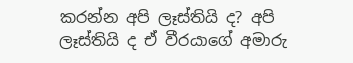කරන්න අපි ලෑස්තියි ද? අපි ලෑස්තියි ද ඒ වීරයාගේ අමාරු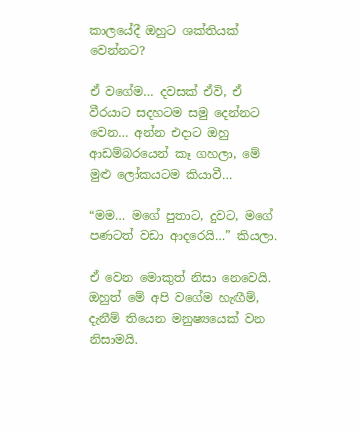කාලයේදී ඔහුට ශක්තියක් වෙන්නට?

ඒ වගේම… දවසක් ඒවි, ඒ වීරයාට සදහටම සමු දෙන්නට වෙන… අන්න එදාට ඔහු ආඩම්බරයෙන් කෑ ගහලා, මේ මුළු ලෝකයටම කියාවී…

“මම… මගේ පුතාට, දුවට, මගේ පණටත් වඩා ආදරෙයි…” කියලා.

ඒ වෙන මොකුත් නිසා නෙවෙයි. ඔහුත් මේ අපි වගේම හැඟීම්, දැනීම් තියෙන මනුෂ්‍යයෙක් වන නිසාමයි.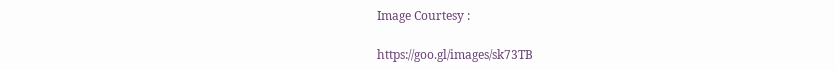Image Courtesy :

https://goo.gl/images/sk73TB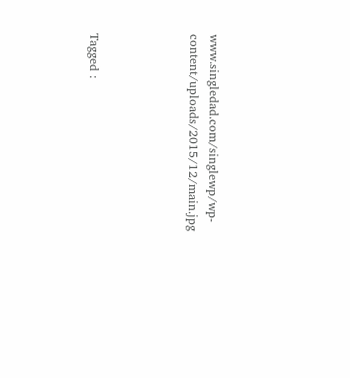www.singledad.com/singlewp/wp-content/uploads/2015/12/main.jpg




Tagged :